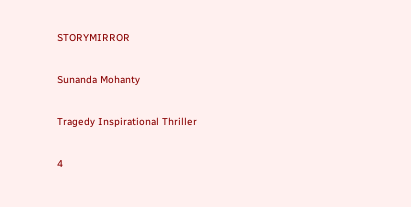STORYMIRROR

Sunanda Mohanty

Tragedy Inspirational Thriller

4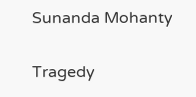Sunanda Mohanty

Tragedy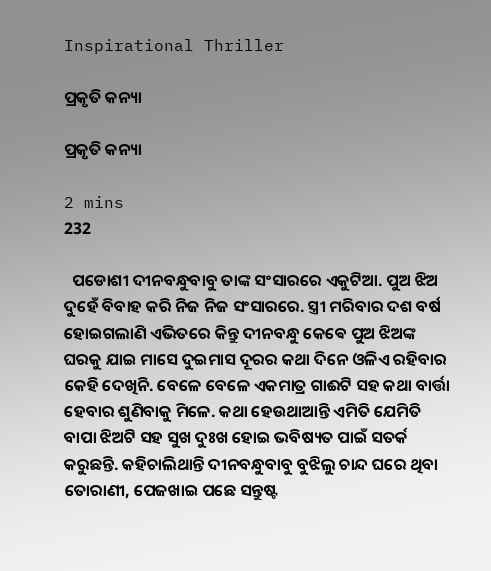Inspirational Thriller

ପ୍ରକୃତି କନ୍ୟା

ପ୍ରକୃତି କନ୍ୟା

2 mins
232

  ପଡୋଶୀ ଦୀନବନ୍ଧୁବାବୁ ତାଙ୍କ ସଂସାରରେ ଏକୁଟିଆ. ପୁଅ ଝିଅ ଦୁହେଁ ବିବାହ କରି ନିଜ ନିଜ ସଂସାରରେ. ସ୍ତ୍ରୀ ମରିବାର ଦଶ ବର୍ଷ ହୋଇଗଲାଣି ଏଭିତରେ କିନ୍ତୁ ଦୀନବନ୍ଧୁ କେଵେ ପୁଅ ଝିଅଙ୍କ ଘରକୁ ଯାଇ ମାସେ ଦୁଇମାସ ଦୂରର କଥା ଦିନେ ଓଳିଏ ରହିବାର କେହି ଦେଖିନି. ବେଳେ ବେଳେ ଏକମାତ୍ର ଗାଈଟି ସହ କଥା ବାର୍ତ୍ତା ହେବାର ଶୁଣିବାକୁ ମିଳେ. କଥା ହେଉଥାଆନ୍ତି ଏମିତି ଯେମିତି ବାପା ଝିଅଟି ସହ ସୁଖ ଦୁଃଖ ହୋଇ ଭବିଷ୍ୟତ ପାଇଁ ସତର୍କ କରୁଛନ୍ତି. କହିଚାଲିଥାନ୍ତି ଦୀନବନ୍ଧୁବାବୁ ବୁଝିଲୁ ଚାନ୍ଦ ଘରେ ଥିବା ତୋରାଣୀ, ପେଜଖାଇ ପଛେ ସନ୍ତୁଷ୍ଟ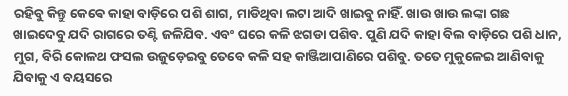ରହିବୁ କିନ୍ତୁ କେଵେ କାହା ବାଡ଼ିରେ ପଶି ଶାଗ, ମାଡିଥିବା ଲଟା ଆଦି ଖାଇବୁ ନାହିଁ. ଖାଉ ଖାଉ ଲଙ୍କା ଗଛ ଖାଇଦେବୁ ଯଦି ରାଗରେ ତଣ୍ଟି ଜଳିଯିବ. ଏବଂ ଘରେ କଳି ଝଗଡା ପଶିବ. ପୁଣି ଯଦି କାହା ବିଲ ବାଡ଼ିରେ ପଶି ଧାନ, ମୁଗ, ବିରି କୋଳଥ ଫସଲ ଉଜୁଡ଼େଇବୁ ତେବେ କଳି ସହ କାଞ୍ଜିଆପାଣିରେ ପଶିବୁ. ତତେ ମୁକୁଳେଇ ଆଣିବାକୁ ଯିବାକୁ ଏ ବୟସରେ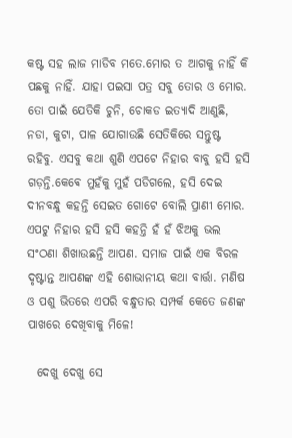କଷ୍ଟ ସହ ଲାଜ ମାଡିବ ମତେ.ମୋର ତ ଆଗକୁ ନାହିଁ କି ପଛକୁ ନାହିଁ. ଯାହା ପଇସା ପତ୍ର ସବୁ ତୋର ଓ ମୋର. ତୋ ପାଇଁ ଯେତିକି ଚୁନି, ଚୋକଡ ଇତ୍ୟାଦି ଆଣୁଛି, ନଡା, କୁଟା, ପାଳ ଯୋଗାଉଛି ସେତିକିରେ ସନ୍ତୁଷ୍ଟ ରହିବୁ. ଏସବୁ କଥା ଶୁଣି ଏପଟେ ନିହାର ବାବୁ ହସି ହସି ଗଡ଼ନ୍ତି.କେଵେ ମୁହଁକୁ ମୁହଁ ପଡିଗଲେ, ହସି ଦେଇ ଦୀନବନ୍ଧୁ କହନ୍ତି ସେଇତ ଗୋଟେ ବୋଲି ପ୍ରାଣୀ ମୋର. ଏପଟୁ ନିହାର ହସି ହସି କହନ୍ତି ହଁ ହଁ ଝିଅକୁ ଭଲ ସଂଠଣା ଶିଖାଉଛନ୍ତି ଆପଣ. ସମାଜ ପାଇଁ ଏକ ବିରଳ ଦୃଷ୍ଟାନ୍ତ ଆପଣଙ୍କ ଏହି ଶୋଭାନୀୟ କଥା ବାର୍ତ୍ତା. ମଣିଷ ଓ ପଶୁ ଭିତରେ ଏପରି ବନ୍ଧୁତାର ସମ୍ପର୍କ କେତେ ଜଣଙ୍କ ପାଖରେ ଦେଖିବାକୁ ମିଳେ!

  ଦେଖୁ ଦେଖୁ ସେ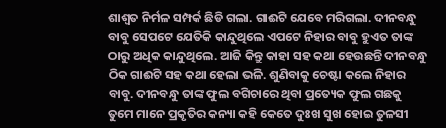ଶାଶ୍ୱତ ନିର୍ମଳ ସମ୍ପର୍କ ଛିଡି ଗଲା. ଗାଈଟି ଯେବେ ମରିଗଲା. ଦୀନବନ୍ଧୁ ବାବୁ ସେପଟେ ଯେତିକି କାନ୍ଦୁଥିଲେ ଏପଟେ ନିହାର ବାବୁ ହୁଏତ ତାଙ୍କ ଠାରୁ ଅଧିକ କାନ୍ଦୁଥିଲେ. ଆଜି କିନ୍ତୁ କାହା ସହ କଥା ହେଉଛନ୍ତି ଦୀନବନ୍ଧୁ ଠିକ ଗାଈଟି ସହ କଥା ହେଲା ଭଳି. ଶୁଣିବାକୁ ଚେଷ୍ଟା କଲେ ନିହାର ବାବୁ. ଦୀନବନ୍ଧୁ ତାଙ୍କ ଫୁଲ ବଗିଚାରେ ଥିବା ପ୍ରତ୍ୟେକ ଫୁଲ ଗଛକୁ ତୁମେ ମାନେ ପ୍ରକୃତିର କନ୍ୟା କହି କେତେ ଦୁଃଖ ସୁଖ ହୋଇ ତୁଳସୀ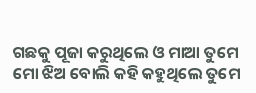ଗଛକୁ ପୂଜା କରୁଥିଲେ ଓ ମାଆ ତୁମେ ମୋ ଝିଅ ବୋଲି କହି କହୁଥିଲେ ତୁମେ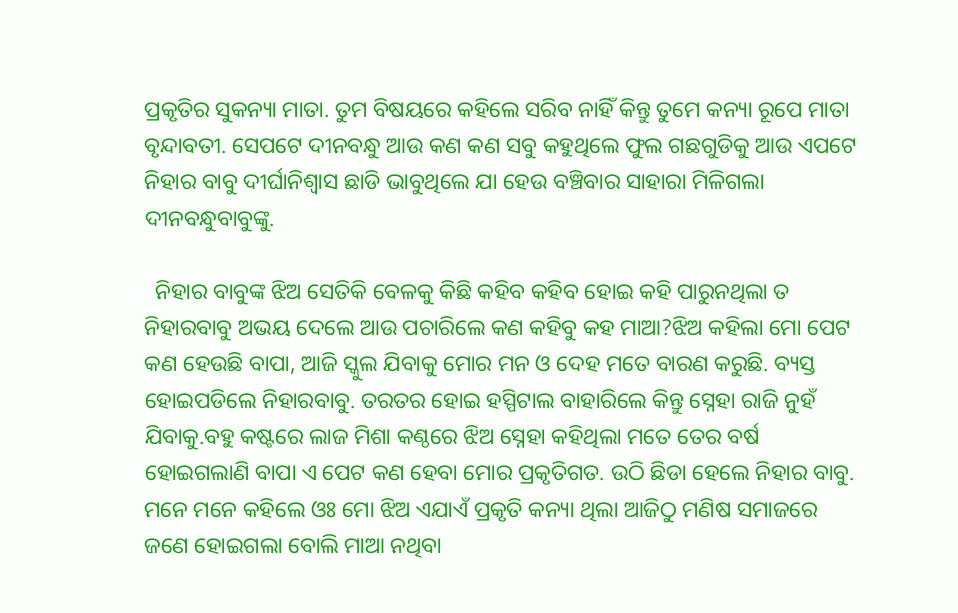ପ୍ରକୃତିର ସୁକନ୍ୟା ମାତା. ତୁମ ବିଷୟରେ କହିଲେ ସରିବ ନାହିଁ କିନ୍ତୁ ତୁମେ କନ୍ୟା ରୂପେ ମାତା ବୃନ୍ଦାବତୀ. ସେପଟେ ଦୀନବନ୍ଧୁ ଆଉ କଣ କଣ ସବୁ କହୁଥିଲେ ଫୁଲ ଗଛଗୁଡିକୁ ଆଉ ଏପଟେ ନିହାର ବାବୁ ଦୀର୍ଘାନିଶ୍ୱାସ ଛାଡି ଭାବୁଥିଲେ ଯା ହେଉ ବଞ୍ଚିବାର ସାହାରା ମିଳିଗଲା ଦୀନବନ୍ଧୁବାବୁଙ୍କୁ.

  ନିହାର ବାବୁଙ୍କ ଝିଅ ସେତିକି ବେଳକୁ କିଛି କହିବ କହିବ ହୋଇ କହି ପାରୁନଥିଲା ତ ନିହାରବାବୁ ଅଭୟ ଦେଲେ ଆଉ ପଚାରିଲେ କଣ କହିବୁ କହ ମାଆ?ଝିଅ କହିଲା ମୋ ପେଟ କଣ ହେଉଛି ବାପା, ଆଜି ସ୍କୁଲ ଯିବାକୁ ମୋର ମନ ଓ ଦେହ ମତେ ବାରଣ କରୁଛି. ବ୍ୟସ୍ତ ହୋଇପଡିଲେ ନିହାରବାବୁ. ତରତର ହୋଇ ହସ୍ପିଟାଲ ବାହାରିଲେ କିନ୍ତୁ ସ୍ନେହା ରାଜି ନୁହଁ ଯିବାକୁ.ବହୁ କଷ୍ଟରେ ଲାଜ ମିଶା କଣ୍ଠରେ ଝିଅ ସ୍ନେହା କହିଥିଲା ମତେ ତେର ବର୍ଷ ହୋଇଗଲାଣି ବାପା ଏ ପେଟ କଣ ହେବା ମୋର ପ୍ରକୃତିଗତ. ଉଠି ଛିଡା ହେଲେ ନିହାର ବାବୁ. ମନେ ମନେ କହିଲେ ଓଃ ମୋ ଝିଅ ଏଯାଏଁ ପ୍ରକୃତି କନ୍ୟା ଥିଲା ଆଜିଠୁ ମଣିଷ ସମାଜରେ ଜଣେ ହୋଇଗଲା ବୋଲି ମାଆ ନଥିବା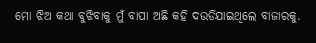ମୋ ଝିଅ କଥା ବୁଝିବାକୁ ମୁଁ ବାପା ଅଛି କହି ଦଉଡିଯାଇଥିଲେ ବାଜାରକୁ.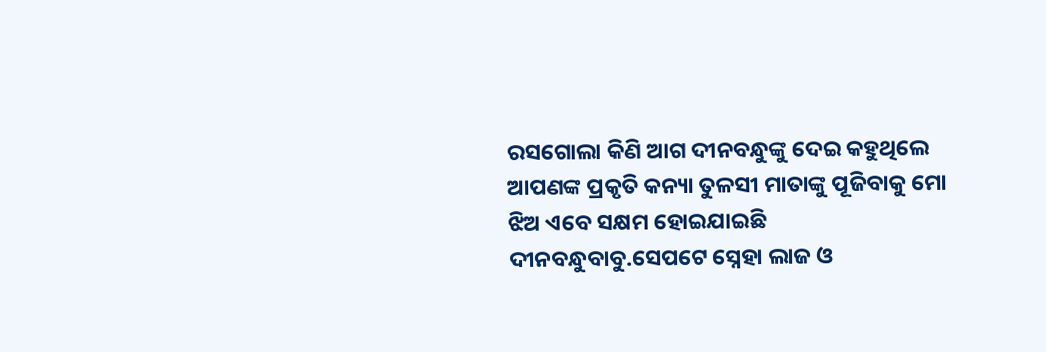ରସଗୋଲା କିଣି ଆଗ ଦୀନବନ୍ଧୁଙ୍କୁ ଦେଇ କହୁଥିଲେ ଆପଣଙ୍କ ପ୍ରକୃତି କନ୍ୟା ତୁଳସୀ ମାତାଙ୍କୁ ପୂଜିବାକୁ ମୋ ଝିଅ ଏବେ ସକ୍ଷମ ହୋଇଯାଇଛି ଦୀନବନ୍ଧୁବାବୁ.ସେପଟେ ସ୍ନେହା ଲାଜ ଓ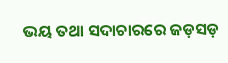ଭୟ ତଥା ସଦାଚାରରେ ଜଡ଼ସଡ଼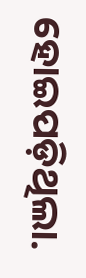ହୋଇପଡ଼ିଥିଲା.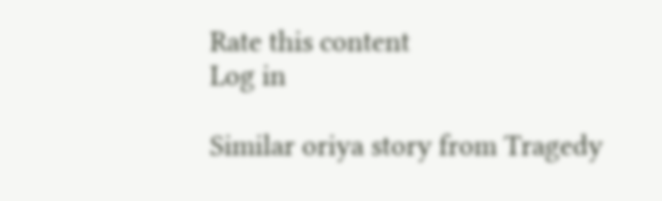Rate this content
Log in

Similar oriya story from Tragedy